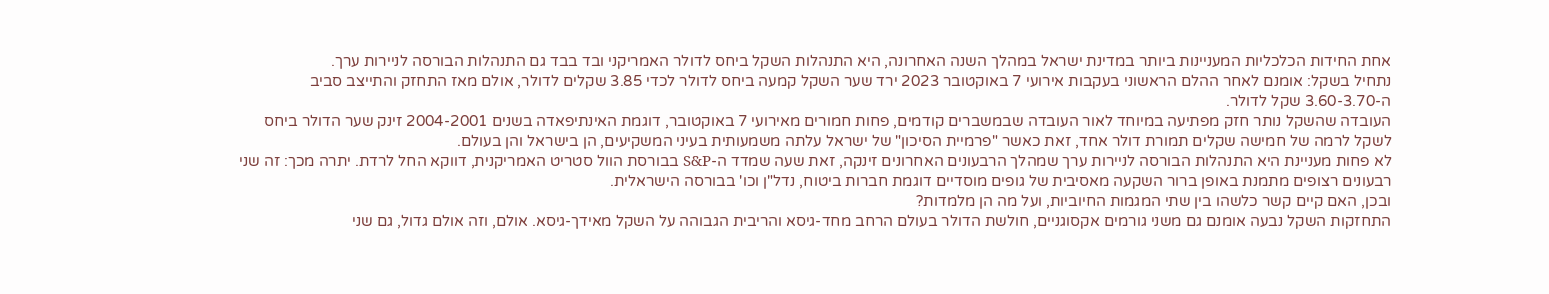אחת החידות הכלכליות המעניינות ביותר במדינת ישראל במהלך השנה האחרונה, היא התנהלות השקל ביחס לדולר האמריקני ובד בבד גם התנהלות הבורסה לניירות ערך.
נתחיל בשקל: אומנם לאחר ההלם הראשוני בעקבות אירועי 7 באוקטובר 2023 ירד שער השקל קמעה ביחס לדולר לכדי 3.85 שקלים לדולר, אולם מאז התחזק והתייצב סביב ה-3.60-3.70 שקל לדולר.
העובדה שהשקל נותר חזק מפתיעה במיוחד לאור העובדה שבמשברים קודמים, פחות חמורים מאירועי 7 באוקטובר, דוגמת האינתיפאדה בשנים 2004-2001 זינק שער הדולר ביחס לשקל לרמה של חמישה שקלים תמורת דולר אחד, זאת כאשר "פרמיית הסיכון" של ישראל עלתה משמעותית בעיני המשקיעים, הן בישראל והן בעולם.
לא פחות מעניינת היא התנהלות הבורסה לניירות ערך שמהלך הרבעונים האחרונים זינקה, זאת שעה שמדד ה-S&P בבורסת הוול סטריט האמריקנית, דווקא החל לרדת. יתרה מכך: זה שני רבעונים רצופים מתמנת באופן ברור השקעה מאסיבית של גופים מוסדיים דוגמת חברות ביטוח, נדל"ן וכו' בבורסה הישראלית.
ובכן, האם קיים קשר כלשהו בין שתי המגמות החיוביות, ועל מה הן מלמדות?
התחזקות השקל נבעה אומנם גם משני גורמים אקסוגניים, חולשת הדולר בעולם הרחב מחד-גיסא והריבית הגבוהה על השקל מאידך-גיסא. אולם, וזה אולם גדול, גם שני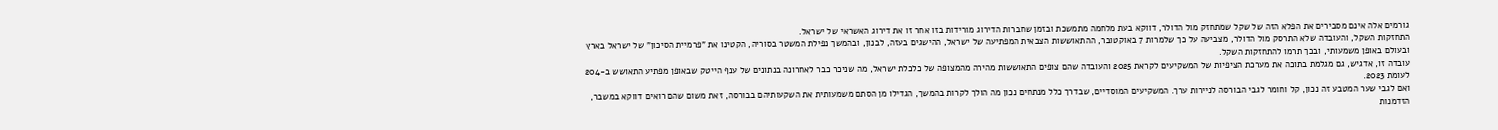גורמים אלה אינם מסבירים את הפלא הזה של שקל שמתחזק מול הדולר, דווקא בעת מלחמה מתמשכת ובזמן שחברות הדירוג מורידות בזו אחר זו את דירוג האשראי של ישראל.
התחזקות השקל, והעובדה שלא התרסק מול הדולר, מצביעה על כך שלמרות 7 באוקטובר, ההתאוששות הצבאית המפתיעה של ישראל, ההישגים בעזה, לבנון, ובהמשך נפילת המשטר בסוריה, הקטינו את "פרמיית הסיכון" של ישראל בארץ ובעולם באופן משמעותי, ובכך תרמו להתחזקות השקל.
עובדה זו, אדגיש, גם מגלמת בתוכה את מערכת הציפיות של המשקיעים לקראת 2025 והעובדה שהם צופים התאוששות מהירה מהמצופה של כלכלת ישראל, מה שניכר כבר לאחרונה בנתונים של ענף הייטק שבאופן מפתיע התאושש ב-204 לעומת 2023.
ואם לגבי שער המטבע זה נכון, קל וחומר לגבי הבורסה לניירות ערך. המשקיעים המוסדיים, שבדרך כלל מנתחים נכון מה הולך לקרות בהמשך, הגדילו מן הסתם משמעותית את השקעותיהם בבורסה, זאת משום שהם רואים דווקא במשבר, הזדמנות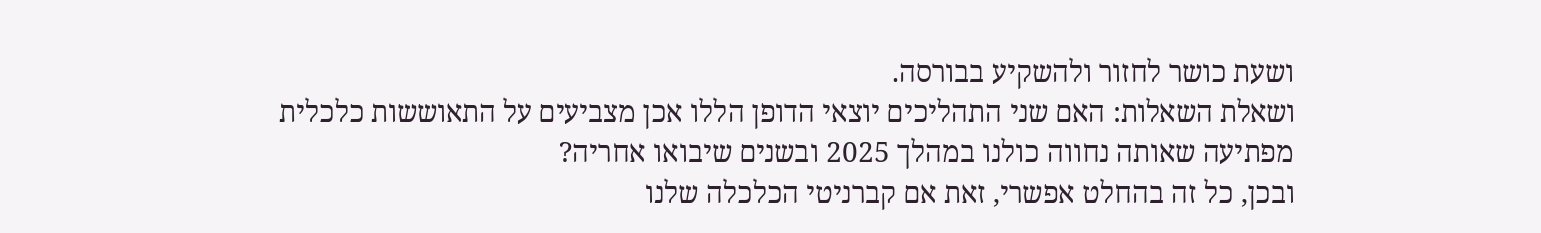ושעת כושר לחזור ולהשקיע בבורסה.
ושאלת השאלות: האם שני התהליכים יוצאי הדופן הללו אכן מצביעים על התאוששות כלכלית מפתיעה שאותה נחווה כולנו במהלך 2025 ובשנים שיבואו אחריה?
ובכן, כל זה בהחלט אפשרי, זאת אם קברניטי הכלכלה שלנו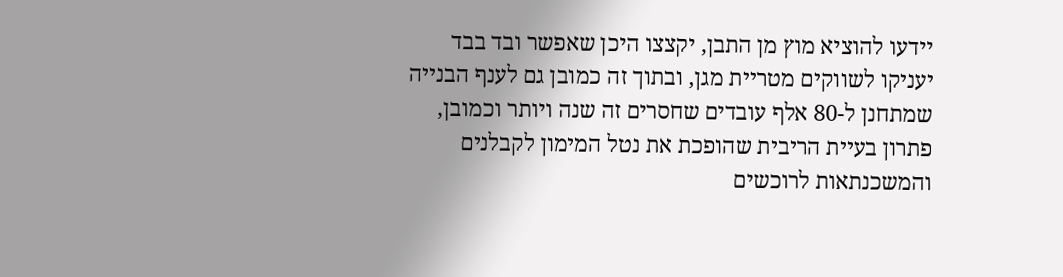יידעו להוציא מוץ מן התבן, יקצצו היכן שאפשר ובד בבד יעניקו לשווקים מטריית מגן, ובתוך זה כמובן גם לענף הבנייה שמתחנן ל-80 אלף עובדים שחסרים זה שנה ויותר וכמובן, פתרון בעיית הריבית שהופכת את נטל המימון לקבלנים והמשכנתאות לרוכשים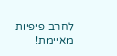לחרב פיפיות מאיימת!